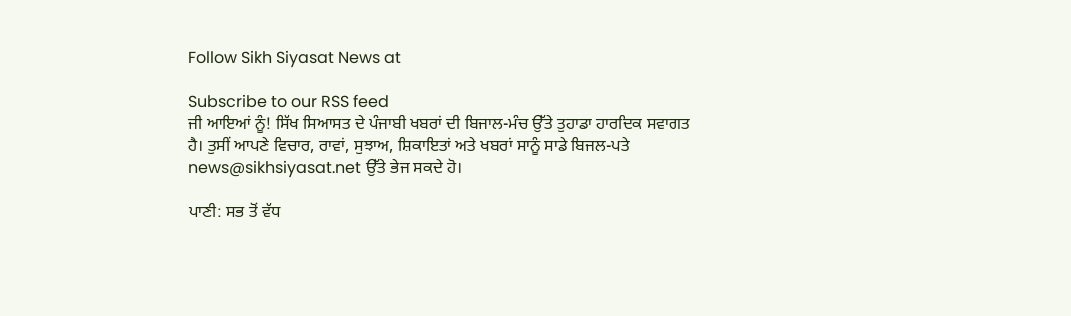Follow Sikh Siyasat News at

Subscribe to our RSS feed
ਜੀ ਆਇਆਂ ਨੂੰ! ਸਿੱਖ ਸਿਆਸਤ ਦੇ ਪੰਜਾਬੀ ਖਬਰਾਂ ਦੀ ਬਿਜਾਲ-ਮੰਚ ਉੱਤੇ ਤੁਹਾਡਾ ਹਾਰਦਿਕ ਸਵਾਗਤ ਹੈ। ਤੁਸੀਂ ਆਪਣੇ ਵਿਚਾਰ, ਰਾਵਾਂ, ਸੁਝਾਅ, ਸ਼ਿਕਾਇਤਾਂ ਅਤੇ ਖਬਰਾਂ ਸਾਨੂੰ ਸਾਡੇ ਬਿਜਲ-ਪਤੇ news@sikhsiyasat.net ਉੱਤੇ ਭੇਜ ਸਕਦੇ ਹੋ।

ਪਾਣੀ: ਸਭ ਤੋਂ ਵੱਧ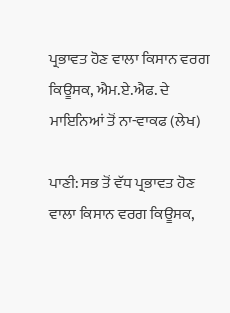ਪ੍ਰਭਾਵਤ ਹੋਣ ਵਾਲਾ ਕਿਸਾਨ ਵਰਗ ਕਿਊਸਕ, ਐਮ.ਏ.ਐਫ. ਦੇ ਮਾਇਨਿਆਂ ਤੋਂ ਨਾ-ਵਾਕਫ (ਲੇਖ)

ਪਾਣੀ: ਸਭ ਤੋਂ ਵੱਧ ਪ੍ਰਭਾਵਤ ਹੋਣ ਵਾਲਾ ਕਿਸਾਨ ਵਰਗ ਕਿਊਸਕ,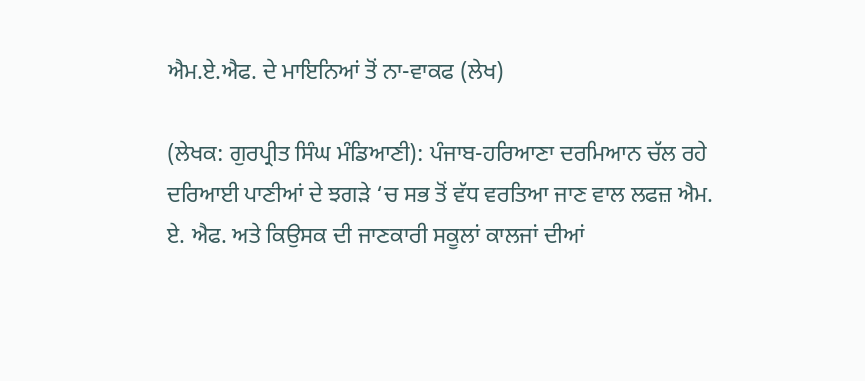ਐਮ.ਏ.ਐਫ. ਦੇ ਮਾਇਨਿਆਂ ਤੋਂ ਨਾ-ਵਾਕਫ (ਲੇਖ)

(ਲੇਖਕ: ਗੁਰਪ੍ਰੀਤ ਸਿੰਘ ਮੰਡਿਆਣੀ): ਪੰਜਾਬ-ਹਰਿਆਣਾ ਦਰਮਿਆਨ ਚੱਲ ਰਹੇ ਦਰਿਆਈ ਪਾਣੀਆਂ ਦੇ ਝਗੜੇ ‘ਚ ਸਭ ਤੋਂ ਵੱਧ ਵਰਤਿਆ ਜਾਣ ਵਾਲ ਲਫਜ਼ ਐਮ. ਏ. ਐਫ. ਅਤੇ ਕਿਉਸਕ ਦੀ ਜਾਣਕਾਰੀ ਸਕੂਲਾਂ ਕਾਲਜਾਂ ਦੀਆਂ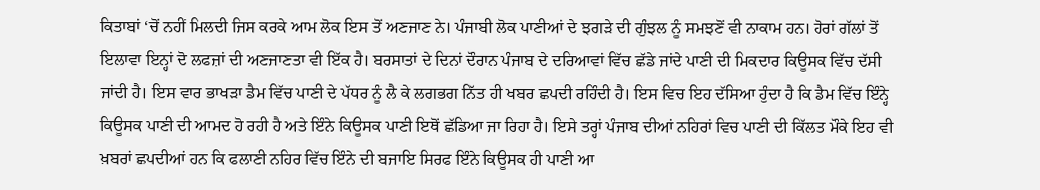ਕਿਤਾਬਾਂ ‘ਚੋਂ ਨਹੀਂ ਮਿਲਦੀ ਜਿਸ ਕਰਕੇ ਆਮ ਲੋਕ ਇਸ ਤੋਂ ਅਣਜਾਣ ਨੇ। ਪੰਜਾਬੀ ਲੋਕ ਪਾਣੀਆਂ ਦੇ ਝਗੜੇ ਦੀ ਗੁੰਝਲ ਨੂੰ ਸਮਝਣੋਂ ਵੀ ਨਾਕਾਮ ਹਨ। ਹੋਰਾਂ ਗੱਲਾਂ ਤੋਂ ਇਲਾਵਾ ਇਨ੍ਹਾਂ ਦੋ ਲਫਜ਼ਾਂ ਦੀ ਅਣਜਾਣਤਾ ਵੀ ਇੱਕ ਹੈ। ਬਰਸਾਤਾਂ ਦੇ ਦਿਨਾਂ ਦੌਰਾਨ ਪੰਜਾਬ ਦੇ ਦਰਿਆਵਾਂ ਵਿੱਚ ਛੱਡੇ ਜਾਂਦੇ ਪਾਣੀ ਦੀ ਮਿਕਦਾਰ ਕਿਊਸਕ ਵਿੱਚ ਦੱਸੀ ਜਾਂਦੀ ਹੈ। ਇਸ ਵਾਰ ਭਾਖੜਾ ਡੈਮ ਵਿੱਚ ਪਾਣੀ ਦੇ ਪੱਧਰ ਨੂੰ ਲੈ ਕੇ ਲਗਭਗ ਨਿੱਤ ਹੀ ਖਬਰ ਛਪਦੀ ਰਹਿੰਦੀ ਹੈ। ਇਸ ਵਿਚ ਇਹ ਦੱਸਿਆ ਹੁੰਦਾ ਹੈ ਕਿ ਡੈਮ ਵਿੱਚ ਇੰਨ੍ਹੇ ਕਿਊਸਕ ਪਾਣੀ ਦੀ ਆਮਦ ਹੋ ਰਹੀ ਹੈ ਅਤੇ ਇੰਨੇ ਕਿਊਸਕ ਪਾਣੀ ਇਥੋਂ ਛੱਡਿਆ ਜਾ ਰਿਹਾ ਹੈ। ਇਸੇ ਤਰ੍ਹਾਂ ਪੰਜਾਬ ਦੀਆਂ ਨਹਿਰਾਂ ਵਿਚ ਪਾਣੀ ਦੀ ਕਿੱਲਤ ਮੌਕੇ ਇਹ ਵੀ ਖ਼ਬਰਾਂ ਛਪਦੀਆਂ ਹਨ ਕਿ ਫਲਾਣੀ ਨਹਿਰ ਵਿੱਚ ਇੰਨੇ ਦੀ ਬਜਾਇ ਸਿਰਫ ਇੰਨੇ ਕਿਊਸਕ ਹੀ ਪਾਣੀ ਆ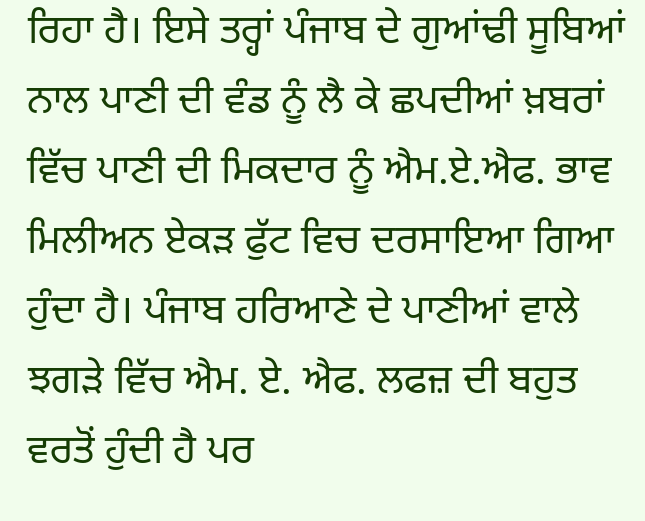ਰਿਹਾ ਹੈ। ਇਸੇ ਤਰ੍ਹਾਂ ਪੰਜਾਬ ਦੇ ਗੁਆਂਢੀ ਸੂਬਿਆਂ ਨਾਲ ਪਾਣੀ ਦੀ ਵੰਡ ਨੂੰ ਲੈ ਕੇ ਛਪਦੀਆਂ ਖ਼ਬਰਾਂ ਵਿੱਚ ਪਾਣੀ ਦੀ ਮਿਕਦਾਰ ਨੂੰ ਐਮ.ਏ.ਐਫ. ਭਾਵ ਮਿਲੀਅਨ ਏਕੜ ਫੁੱਟ ਵਿਚ ਦਰਸਾਇਆ ਗਿਆ ਹੁੰਦਾ ਹੈ। ਪੰਜਾਬ ਹਰਿਆਣੇ ਦੇ ਪਾਣੀਆਂ ਵਾਲੇ ਝਗੜੇ ਵਿੱਚ ਐਮ. ਏ. ਐਫ. ਲਫਜ਼ ਦੀ ਬਹੁਤ ਵਰਤੋਂ ਹੁੰਦੀ ਹੈ ਪਰ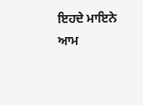ਇਹਦੇ ਮਾਇਨੇ ਆਮ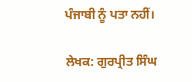ਪੰਜਾਬੀ ਨੂੰ ਪਤਾ ਨਹੀਂ।

ਲੇਖਕ: ਗੁਰਪ੍ਰੀਤ ਸਿੰਘ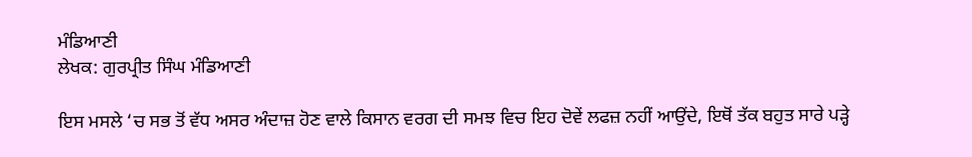ਮੰਡਿਆਣੀ
ਲੇਖਕ: ਗੁਰਪ੍ਰੀਤ ਸਿੰਘ ਮੰਡਿਆਣੀ

ਇਸ ਮਸਲੇ ‘ਚ ਸਭ ਤੋਂ ਵੱਧ ਅਸਰ ਅੰਦਾਜ਼ ਹੋਣ ਵਾਲੇ ਕਿਸਾਨ ਵਰਗ ਦੀ ਸਮਝ ਵਿਚ ਇਹ ਦੋਵੇਂ ਲਫਜ਼ ਨਹੀਂ ਆਉਂਦੇ, ਇਥੋਂ ਤੱਕ ਬਹੁਤ ਸਾਰੇ ਪੜ੍ਹੇ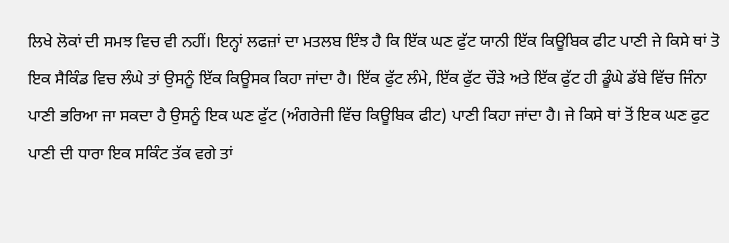ਲਿਖੇ ਲੋਕਾਂ ਦੀ ਸਮਝ ਵਿਚ ਵੀ ਨਹੀਂ। ਇਨ੍ਹਾਂ ਲਫਜ਼ਾਂ ਦਾ ਮਤਲਬ ਇੰਝ ਹੈ ਕਿ ਇੱਕ ਘਣ ਫੁੱਟ ਯਾਨੀ ਇੱਕ ਕਿਊਬਿਕ ਫੀਟ ਪਾਣੀ ਜੇ ਕਿਸੇ ਥਾਂ ਤੋ ਇਕ ਸੈਕਿੰਡ ਵਿਚ ਲੰਘੇ ਤਾਂ ਉਸਨੂੰ ਇੱਕ ਕਿਊਸਕ ਕਿਹਾ ਜਾਂਦਾ ਹੈ। ਇੱਕ ਫੁੱਟ ਲੰਮੇ, ਇੱਕ ਫੁੱਟ ਚੌੜੇ ਅਤੇ ਇੱਕ ਫੁੱਟ ਹੀ ਡੂੰਘੇ ਡੱਬੇ ਵਿੱਚ ਜਿੰਨਾ ਪਾਣੀ ਭਰਿਆ ਜਾ ਸਕਦਾ ਹੈ ਉਸਨੂੰ ਇਕ ਘਣ ਫੁੱਟ (ਅੰਗਰੇਜੀ ਵਿੱਚ ਕਿਊਬਿਕ ਫੀਟ) ਪਾਣੀ ਕਿਹਾ ਜਾਂਦਾ ਹੈ। ਜੇ ਕਿਸੇ ਥਾਂ ਤੋਂ ਇਕ ਘਣ ਫੁਟ ਪਾਣੀ ਦੀ ਧਾਰਾ ਇਕ ਸਕਿੰਟ ਤੱਕ ਵਗੇ ਤਾਂ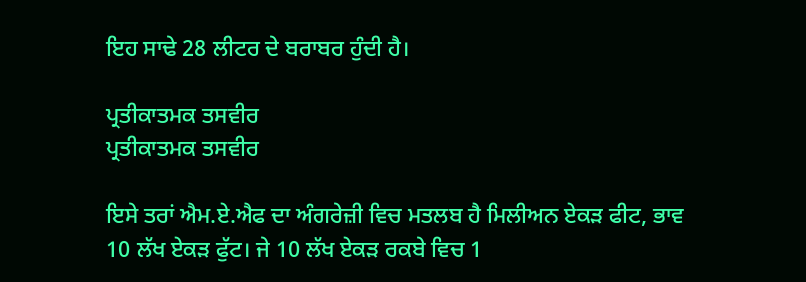ਇਹ ਸਾਢੇ 28 ਲੀਟਰ ਦੇ ਬਰਾਬਰ ਹੁੰਦੀ ਹੈ।

ਪ੍ਰਤੀਕਾਤਮਕ ਤਸਵੀਰ
ਪ੍ਰਤੀਕਾਤਮਕ ਤਸਵੀਰ

ਇਸੇ ਤਰਾਂ ਐਮ.ਏ.ਐਫ ਦਾ ਅੰਗਰੇਜ਼ੀ ਵਿਚ ਮਤਲਬ ਹੈ ਮਿਲੀਅਨ ਏਕੜ ਫੀਟ, ਭਾਵ 10 ਲੱਖ ਏਕੜ ਫੁੱਟ। ਜੇ 10 ਲੱਖ ਏਕੜ ਰਕਬੇ ਵਿਚ 1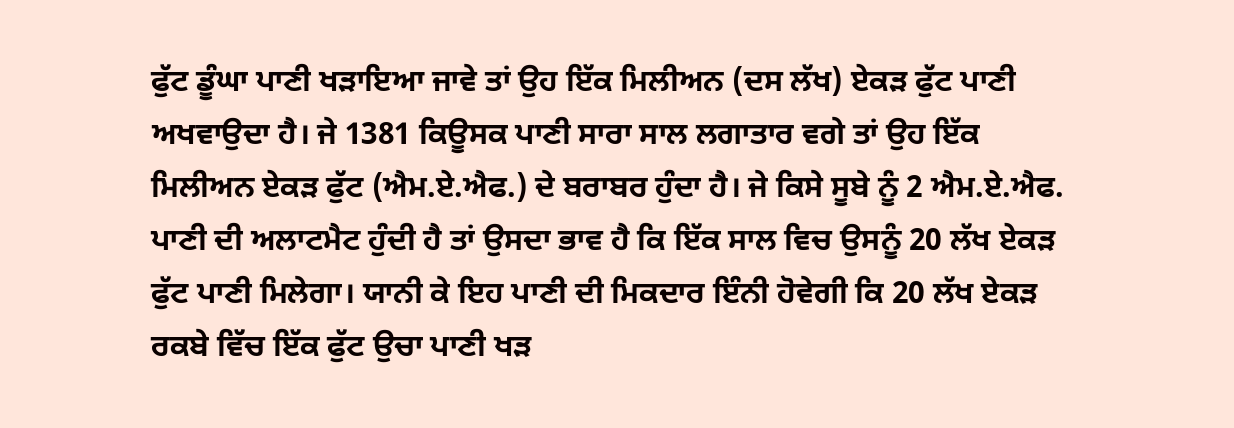ਫੁੱਟ ਡੂੰਘਾ ਪਾਣੀ ਖੜਾਇਆ ਜਾਵੇ ਤਾਂ ਉਹ ਇੱਕ ਮਿਲੀਅਨ (ਦਸ ਲੱਖ) ਏਕੜ ਫੁੱਟ ਪਾਣੀ ਅਖਵਾਉਦਾ ਹੈ। ਜੇ 1381 ਕਿਊਸਕ ਪਾਣੀ ਸਾਰਾ ਸਾਲ ਲਗਾਤਾਰ ਵਗੇ ਤਾਂ ਉਹ ਇੱਕ ਮਿਲੀਅਨ ਏਕੜ ਫੁੱਟ (ਐਮ.ਏ.ਐਫ.) ਦੇ ਬਰਾਬਰ ਹੁੰਦਾ ਹੈ। ਜੇ ਕਿਸੇ ਸੂਬੇ ਨੂੰ 2 ਐਮ.ਏ.ਐਫ. ਪਾਣੀ ਦੀ ਅਲਾਟਮੈਟ ਹੁੰਦੀ ਹੈ ਤਾਂ ਉਸਦਾ ਭਾਵ ਹੈ ਕਿ ਇੱਕ ਸਾਲ ਵਿਚ ਉਸਨੂੰ 20 ਲੱਖ ਏਕੜ ਫੁੱਟ ਪਾਣੀ ਮਿਲੇਗਾ। ਯਾਨੀ ਕੇ ਇਹ ਪਾਣੀ ਦੀ ਮਿਕਦਾਰ ਇੰਨੀ ਹੋਵੇਗੀ ਕਿ 20 ਲੱਖ ਏਕੜ ਰਕਬੇ ਵਿੱਚ ਇੱਕ ਫੁੱਟ ਉਚਾ ਪਾਣੀ ਖੜ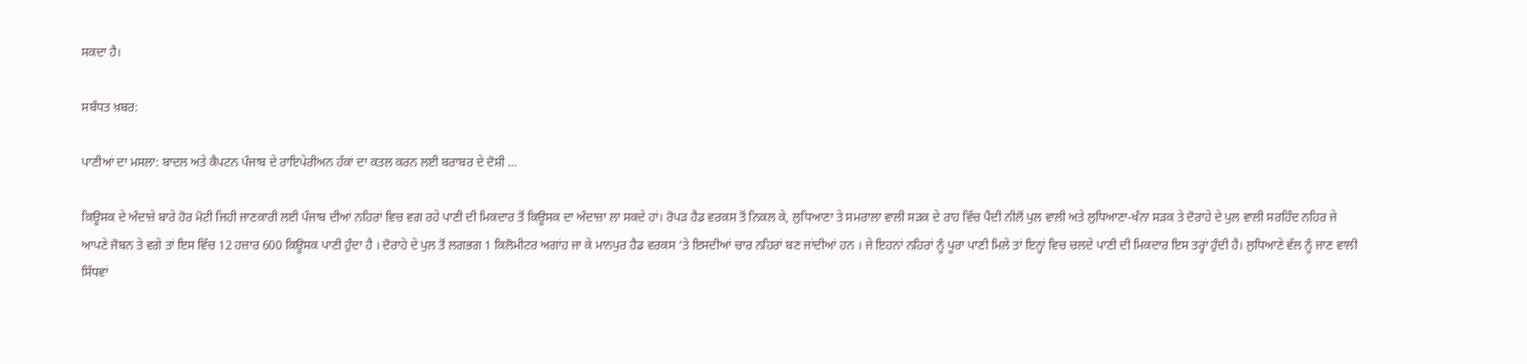ਸਕਦਾ ਹੈ।

ਸਬੰਧਤ ਖ਼ਬਰ:

ਪਾਣੀਆਂ ਦਾ ਮਸਲਾ: ਬਾਦਲ ਅਤੇ ਕੈਪਟਨ ਪੰਜਾਬ ਦੇ ਰਾਇਪੇਰੀਅਨ ਹੱਕਾਂ ਦਾ ਕਤਲ ਕਰਨ ਲਈ ਬਰਾਬਰ ਦੇ ਦੋਸ਼ੀ …

ਕਿਊਸਕ ਦੇ ਅੰਦਾਜ਼ੇ ਬਾਰੇ ਹੋਰ ਮੋਟੀ ਜਿਹੀ ਜਾਣਕਾਰੀ ਲਈ ਪੰਜਾਬ ਦੀਆਂ ਨਹਿਰਾਂ ਵਿਚ ਵਗ ਰਹੇ ਪਾਣੀ ਦੀ ਮਿਕਦਾਰ ਤੋਂ ਕਿਊਸਕ ਦਾ ਅੰਦਾਜ਼ਾ ਲਾ ਸਕਦੇ ਹਾਂ। ਰੋਪੜ ਹੈਡ ਵਰਕਸ ਤੋਂ ਨਿਕਲ ਕੇ, ਲੁਧਿਆਣਾ ਤੇ ਸਮਰਾਲਾ ਵਾਲੀ ਸੜਕ ਦੇ ਰਾਹ ਵਿੱਚ ਪੈਂਦੀ ਨੀਲੋਂ ਪੁਲ ਵਾਲੀ ਅਤੇ ਲੁਧਿਆਣਾ-ਖੰਨਾ ਸੜਕ ਤੇ ਦੋਰਾਹੇ ਦੇ ਪੁਲ ਵਾਲੀ ਸਰਹਿੰਦ ਨਹਿਰ ਜੇ ਆਪਣੇ ਜੋਬਨ ਤੇ ਵਗੇ ਤਾਂ ਇਸ ਵਿੱਚ 12 ਹਜ਼ਾਰ 600 ਕਿਊਸਕ ਪਾਣੀ ਹੁੰਦਾ ਹੈ । ਦੋਰਾਹੇ ਦੇ ਪੁਲ ਤੋਂ ਲਗਭਗ 1 ਕਿਲੋਮੀਟਰ ਅਗਾਂਹ ਜਾ ਕੇ ਮਾਨਪੁਰ ਹੈਡ ਵਰਕਸ ‘ਤੇ ਇਸਦੀਆਂ ਚਾਰ ਨਹਿਰਾਂ ਬਣ ਜਾਂਦੀਆਂ ਹਨ । ਜੇ ਇਹਨਾਂ ਨਹਿਰਾਂ ਨੂੰ ਪੂਰਾ ਪਾਣੀ ਮਿਲੇ ਤਾਂ ਇਨ੍ਹਾਂ ਵਿਚ ਚਲਦੇ ਪਾਣੀ ਦੀ ਮਿਕਦਾਰ ਇਸ ਤਰ੍ਹਾਂ ਹੁੰਦੀ ਹੈ। ਲੁਧਿਆਣੇ ਵੱਲ ਨੂੰ ਜਾਣ ਵਾਲੀ ਸਿੱਧਵਾਂ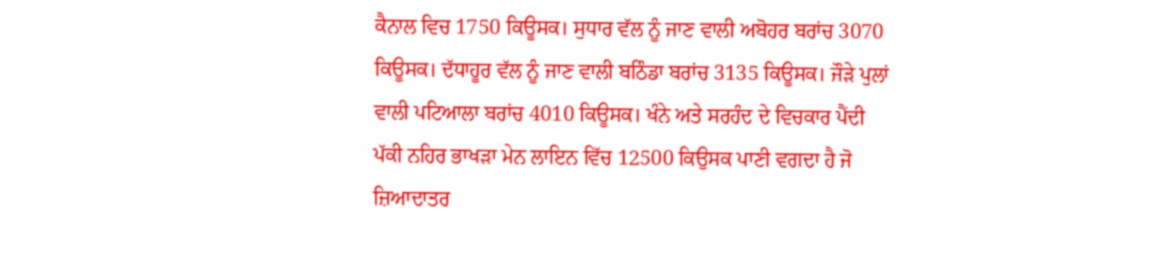ਕੈਨਾਲ ਵਿਚ 1750 ਕਿਊਸਕ। ਸੁਧਾਰ ਵੱਲ ਨੂੰ ਜਾਣ ਵਾਲੀ ਅਬੋਹਰ ਬਰਾਂਚ 3070 ਕਿਊਸਕ। ਦੱਧਾਹੂਰ ਵੱਲ ਨੂੰ ਜਾਣ ਵਾਲੀ ਬਠਿੰਡਾ ਬਰਾਂਚ 3135 ਕਿਊਸਕ। ਜੌੜੇ ਪੁਲਾਂ ਵਾਲੀ ਪਟਿਆਲਾ ਬਰਾਂਚ 4010 ਕਿਊਸਕ। ਖੰਨੇ ਅਤੇ ਸਰਹੰਦ ਦੇ ਵਿਚਕਾਰ ਪੈਂਦੀ ਪੱਕੀ ਨਹਿਰ ਭਾਖੜਾ ਮੇਨ ਲਾਇਨ ਵਿੱਚ 12500 ਕਿਉਸਕ ਪਾਣੀ ਵਗਦਾ ਹੈ ਜੋ ਜ਼ਿਆਦਾਤਰ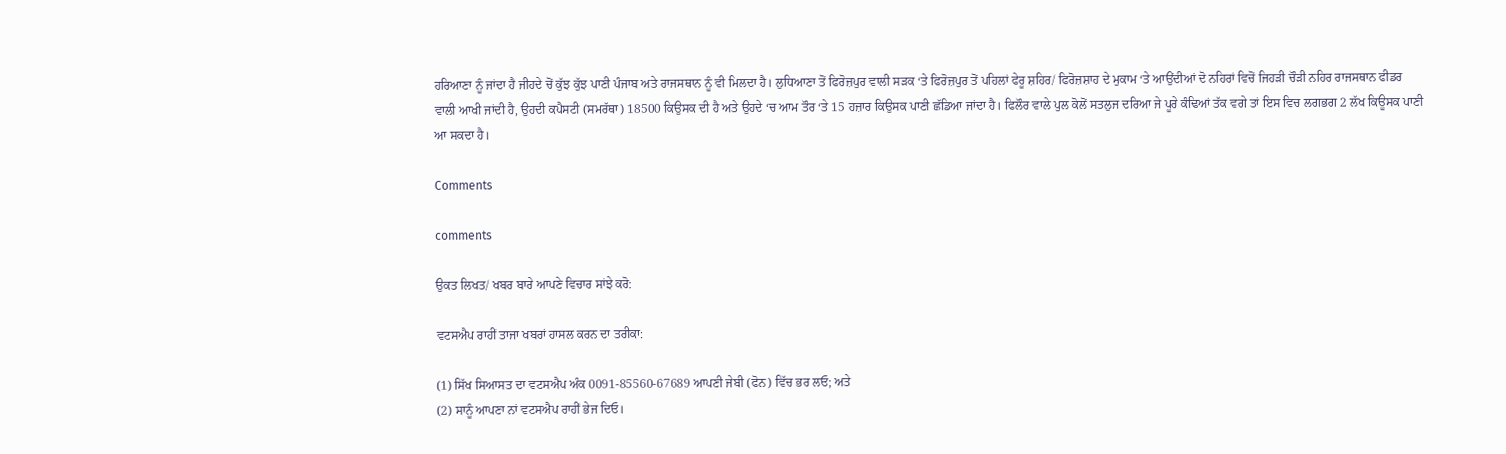ਹਰਿਆਣਾ ਨੂੰ ਜਾਂਦਾ ਹੈ ਜੀਹਦੇ ਚੋਂ ਕੁੱਝ ਕੁੱਝ ਪਾਣੀ ਪੰਜਾਬ ਅਤੇ ਰਾਜਸਥਾਨ ਨੂੰ ਵੀ ਮਿਲਦਾ ਹੈ। ਲੁਧਿਆਣਾ ਤੋਂ ਫਿਰੋਜ਼ਪੁਰ ਵਾਲੀ ਸੜਕ ‘ਤੇ ਫਿਰੋਜ਼ਪੁਰ ਤੋਂ ਪਹਿਲਾਂ ਫੇਰੂ ਸ਼ਹਿਰ/ ਫਿਰੋਜ਼ਸ਼ਾਹ ਦੇ ਮੁਕਾਮ ‘ਤੇ ਆਉਂਦੀਆਂ ਦੋ ਨਹਿਰਾਂ ਵਿਚੋਂ ਜਿਹੜੀ ਚੌੜੀ ਨਹਿਰ ਰਾਜਸਥਾਨ ਫੀਡਰ ਵਾਲੀ ਆਖੀ ਜਾਂਦੀ ਹੈ, ਉਹਦੀ ਕਪੈਸਟੀ (ਸਮਰੱਥਾ) 18500 ਕਿਉਸਕ ਦੀ ਹੈ ਅਤੇ ਉਹਦੇ ‘ਚ ਆਮ ਤੌਰ ‘ਤੇ 15 ਹਜ਼ਾਰ ਕਿਉਸਕ ਪਾਣੀ ਛੱਡਿਆ ਜਾਂਦਾ ਹੈ। ਫਿਲੌਰ ਵਾਲੇ ਪੁਲ ਕੋਲੋਂ ਸਤਲੁਜ ਦਰਿਆ ਜੇ ਪੂਰੇ ਕੰਢਿਆਂ ਤੱਕ ਵਗੇ ਤਾਂ ਇਸ ਵਿਚ ਲਗਭਗ 2 ਲੱਖ ਕਿਊਸਕ ਪਾਣੀ ਆ ਸਕਦਾ ਹੈ।

Comments

comments

ਉਕਤ ਲਿਖਤ/ ਖਬਰ ਬਾਰੇ ਆਪਣੇ ਵਿਚਾਰ ਸਾਂਝੇ ਕਰੋ:

ਵਟਸਐਪ ਰਾਹੀਂ ਤਾਜਾ ਖਬਰਾਂ ਹਾਸਲ ਕਰਨ ਦਾ ਤਰੀਕਾ:

(1) ਸਿੱਖ ਸਿਆਸਤ ਦਾ ਵਟਸਐਪ ਅੰਕ 0091-85560-67689 ਆਪਣੀ ਜੇਬੀ (ਫੋਨ) ਵਿੱਚ ਭਰ ਲਓ; ਅਤੇ
(2) ਸਾਨੂੰ ਆਪਣਾ ਨਾਂ ਵਟਸਐਪ ਰਾਹੀਂ ਭੇਜ ਦਿਓ।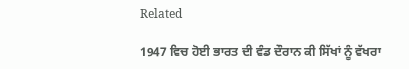Related

1947 ਵਿਚ ਹੋਈ ਭਾਰਤ ਦੀ ਵੰਡ ਦੌਰਾਨ ਕੀ ਸਿੱਖਾਂ ਨੂੰ ਵੱਖਰਾ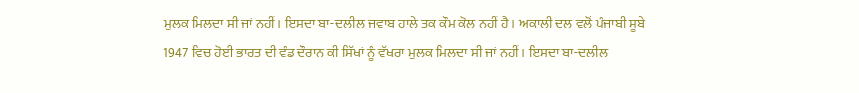ਮੁਲਕ ਮਿਲਦਾ ਸੀ ਜਾਂ ਨਹੀਂ। ਇਸਦਾ ਬਾ-ਦਲੀਲ ਜਵਾਬ ਹਾਲੇ ਤਕ ਕੌਮ ਕੋਲ ਨਹੀਂ ਹੈ। ਅਕਾਲੀ ਦਲ ਵਲੋਂ ਪੰਜਾਬੀ ਸੂਬੇ
1947 ਵਿਚ ਹੋਈ ਭਾਰਤ ਦੀ ਵੰਡ ਦੌਰਾਨ ਕੀ ਸਿੱਖਾਂ ਨੂੰ ਵੱਖਰਾ ਮੁਲਕ ਮਿਲਦਾ ਸੀ ਜਾਂ ਨਹੀਂ। ਇਸਦਾ ਬਾ-ਦਲੀਲ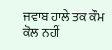ਜਵਾਬ ਹਾਲੇ ਤਕ ਕੌਮ ਕੋਲ ਨਹੀਂ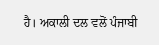ਹੈ। ਅਕਾਲੀ ਦਲ ਵਲੋਂ ਪੰਜਾਬੀ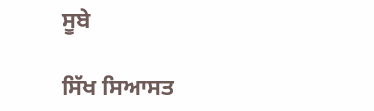ਸੂਬੇ

ਸਿੱਖ ਸਿਆਸਤ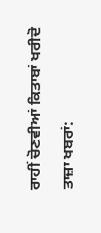ਰਾਹੀਂ ਚੋਣਵੀਆਂ ਕਿਤਾਬਾਂ ਖਰੀਦੋ

ਤਾਜ਼ਾ ਖਬਰਾਂ: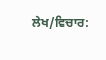ਲੇਖ/ਵਿਚਾਰ: